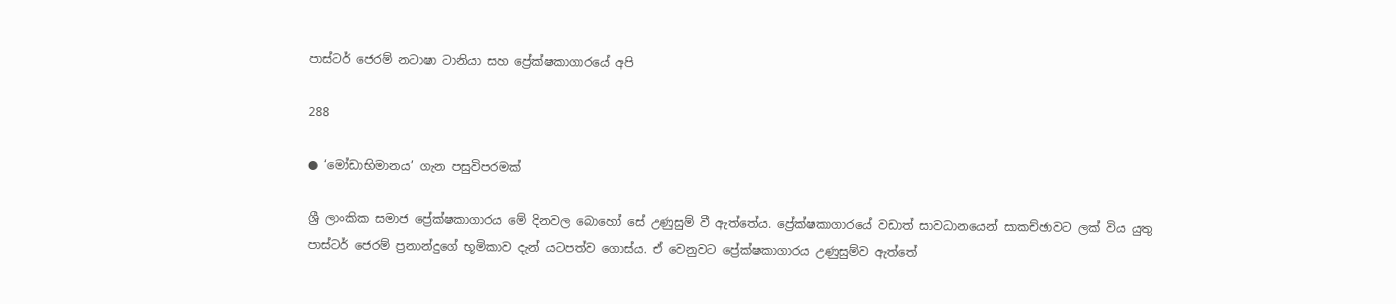පාස්ටර් ජෙරම් නටාෂා ටානියා සහ ප්‍රේක්ෂකාගාරයේ අපි

288

● ‘මෝඩාභිමානය’ ගැන පසුවිපරමක්

ශ්‍රී ලාංකික සමාජ ප්‍රේක්ෂකාගාරය මේ දිනවල බොහෝ සේ උණුසුම් වී ඇත්තේය. ප්‍රේක්ෂකාගාරයේ වඩාත් සාවධානයෙන් සාකච්ඡාවට ලක් විය යුතු පාස්ටර් ජෙරම් ප්‍රනාන්දුගේ භූමිකාව දැන් යටපත්ව ගොස්ය. ඒ වෙනුවට ප්‍රේක්ෂකාගාරය උණුසුම්ව ඇත්තේ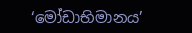‘මෝඩාභිමානය’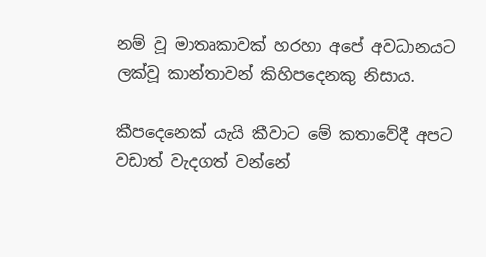නම් වූ මාතෘකාවක් හරහා අපේ අවධානයට ලක්වූ කාන්තාවන් කිහිපදෙනකු නිසාය.

කීපදෙනෙක් යැයි කීවාට මේ කතාවේදී අපට වඩාත් වැදගත් වන්නේ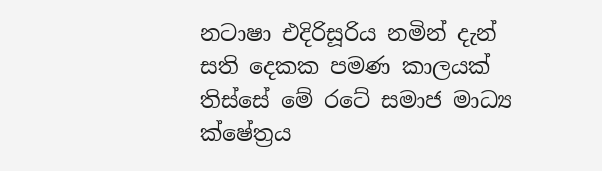නටාෂා එදිරිසූරිය නමින් දැන් සති දෙකක පමණ කාලයක් තිස්සේ මේ රටේ සමාජ මාධ්‍ය ක්ෂේත්‍රය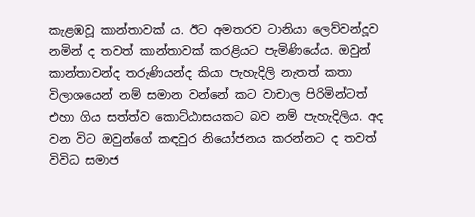කැළඹවූ කාන්තාවක් ය. ඊට අමතරව ටානියා ලෙව්වන්දූව නමින් ද තවත් කාන්තාවක් කරළියට පැමිණියේය. ඔවුන් කාන්තාවන්ද තරුණියන්ද කියා පැහැදිලි නැතත් කතා විලාශයෙන් නම් සමාන වන්නේ කට වාචාල පිරිමින්ටත් එහා ගිය සත්ත්ව කොට්ඨාසයකට බව නම් පැහැදිලිය. අද වන විට ඔවුන්ගේ කඳවුර නියෝජනය කරන්නට ද තවත් විවිධ සමාජ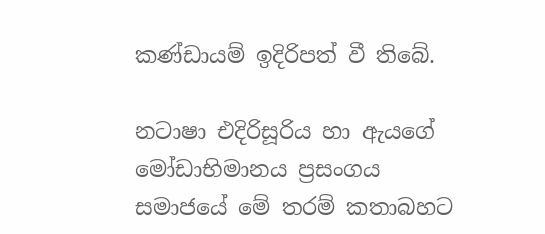කණ්ඩායම් ඉදිරිපත් වී තිබේ.

නටාෂා එදිරිසූරිය හා ඇයගේ මෝඩාභිමානය ප්‍රසංගය සමාජයේ මේ තරම් කතාබහට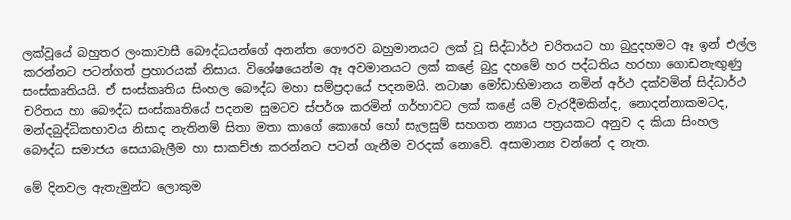ලක්වූයේ බහුතර ලංකාවාසී බෞද්ධයන්ගේ අනන්ත ගෞරව බහුමානයට ලක් වූ සිද්ධාර්ථ චරිතයට හා බුදුදහමට ඈ ඉන් එල්ල කරන්නට පටන්ගත් ප්‍රහාරයක් නිසාය. විශේෂයෙන්ම ඈ අවමානයට ලක් කළේ බුදු දහමේ හර පද්ධතිය හරහා ගොඩනැඟුණු සංස්කෘතියයි. ඒ සංස්කෘතිය සිංහල බෞද්ධ මහා සම්ප්‍රදායේ පදනමයි. නටාෂා මෝඩාභිමානය නමින් අර්ථ දක්වමින් සිද්ධාර්ථ චරිතය හා බෞද්ධ සංස්කෘතියේ පදනම සුමටව ස්පර්ශ කරමින් ගර්හාවට ලක් කළේ යම් වැරදීමකින්ද, නොදන්නාකමටද, මන්දබුද්ධිකභාවය නිසාද නැතිනම් සිතා මතා කාගේ කොහේ හෝ සැලසුම් සහගත න්‍යාය පත්‍රයකට අනුව ද කියා සිංහල බෞද්ධ සමාජය සෙයාබැලීම හා සාකච්ඡා කරන්නට පටන් ගැනීම වරදක් නොවේ. අසාමාන්‍ය වන්නේ ද නැත.

මේ දිනවල ඇතැමුන්ට ලොකුම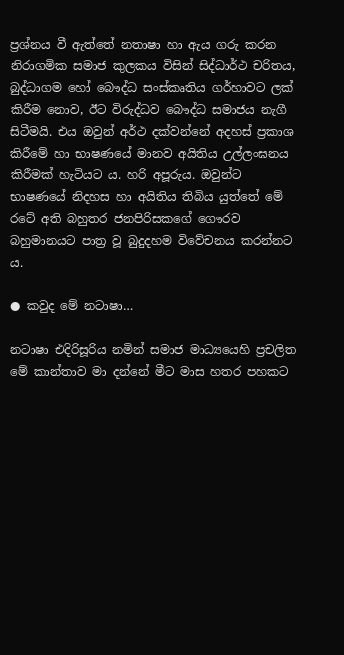ප්‍රශ්නය වී ඇත්තේ නතාෂා හා ඇය ගරු කරන නිරාගමික සමාජ කුලකය විසින් සිද්ධාර්ථ චරිතය, බුද්ධාගම හෝ බෞද්ධ සංස්කෘතිය ගර්හාවට ලක් කිරීම නොව, ඊට විරුද්ධව බෞද්ධ සමාජය නැගී සිටීමයි. එය ඔවුන් අර්ථ දක්වන්නේ අදහස් ප්‍රකාශ කිරීමේ හා භාෂණයේ මානව අයිතිය උල්ලංඝනය කිරීමක් හැටියට ය. හරි අපූරුය. ඔවුන්ට භාෂණයේ නිදහස හා අයිතිය තිබිය යුත්තේ මේ රටේ අති බහුතර ජනපිරිසකගේ ගෞරව බහුමානයට පාත්‍ර වූ බුදුදහම විවේචනය කරන්නට ය.

● කවුද මේ නටාෂා…

නටාෂා එදිරිසූරිය නමින් සමාජ මාධ්‍යයෙහි ප්‍රචලිත මේ කාන්තාව මා දන්නේ මීට මාස හතර පහකට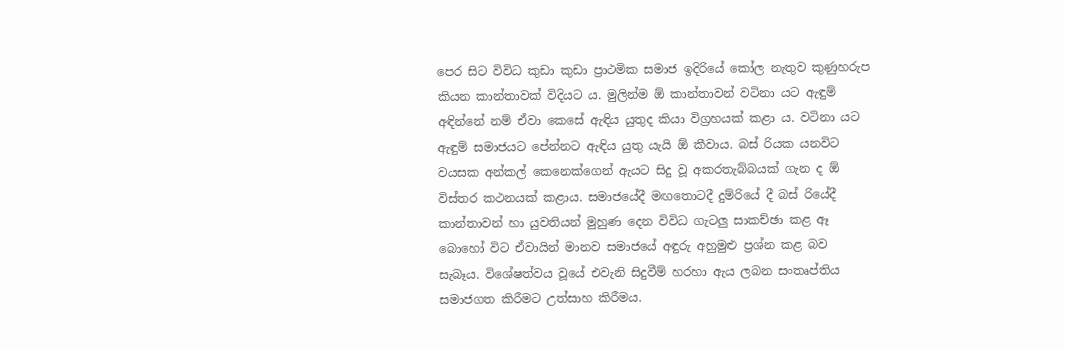පෙර සිට විවිධ කුඩා කුඩා ප්‍රාථමික සමාජ ඉදිරියේ කෝල නැතුව කුණුහරුප කියන කාන්තාවක් විදියට ය. මුලින්ම ඕ කාන්තාවන් වටිනා යට ඇඳුම් අඳින්නේ නම් ඒවා කෙසේ ඇඳිය යුතුද කියා විග්‍රහයක් කළා ය. වටිනා යට ඇඳුම් සමාජයට පේන්නට ඇඳිය යුතු යැයි ඕ කීවාය. බස් රියක යනවිට වයසක අන්කල් කෙනෙක්ගෙන් ඇයට සිදු වූ අකරතැබ්බයක් ගැන ද ඕ විස්තර කථනයක් කළාය. සමාජයේදී මඟතොටදී දුම්රියේ දී බස් රියේදී කාන්තාවන් හා යුවතියන් මුහුණ දෙන විවිධ ගැටලු සාකච්ඡා කළ ඈ බොහෝ විට ඒවායින් මානව සමාජයේ අඳුරු අහුමුළු ප්‍රශ්න කළ බව සැබෑය. විශේෂත්වය වූයේ එවැනි සිදුවීම් හරහා ඇය ලබන සංතෘප්තිය සමාජගත කිරීමට උත්සාහ කිරීමය.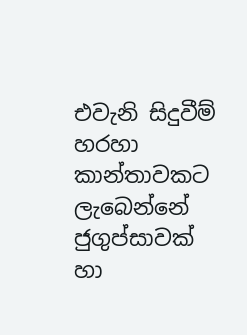එවැනි සිදුවීම් හරහා කාන්තාවකට ලැබෙන්නේ ජුගුප්සාවක් හා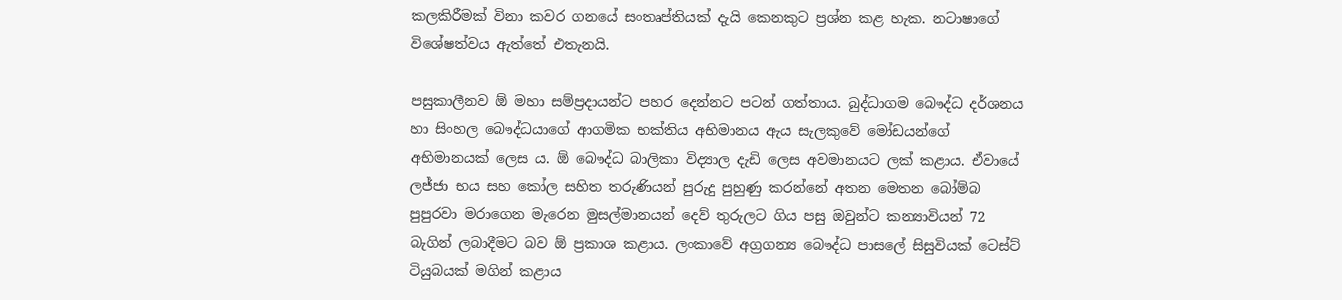කලකිරීමක් විනා කවර ගනයේ සංතෘප්තියක් දැයි කෙනකුට ප්‍රශ්න කළ හැක. නටාෂාගේ විශේෂත්වය ඇත්තේ එතැනයි.

පසුකාලීනව ඕ මහා සම්ප්‍රදායන්ට පහර දෙන්නට පටන් ගත්තාය. බුද්ධාගම බෞද්ධ දර්ශනය හා සිංහල බෞද්ධයාගේ ආගමික භක්තිය අභිමානය ඇය සැලකුවේ මෝඩයන්ගේ අභිමානයක් ලෙස ය. ඕ බෞද්ධ බාලිකා විද්‍යාල දැඩි ලෙස අවමානයට ලක් කළාය. ඒවායේ ලජ්ජා භය සහ කෝල සහිත තරුණියන් පුරුදු පුහුණු කරන්නේ අතන මෙතන බෝම්බ පුපුරවා මරාගෙන මැරෙන මුසල්මානයන් දෙව් තුරුලට ගිය පසු ඔවුන්ට කන්‍යාවියන් 72 බැගින් ලබාදීමට බව ඕ ප්‍රකාශ කළාය. ලංකාවේ අග්‍රගන්‍ය බෞද්ධ පාසලේ සිසුවියක් ටෙස්ට් ටියුබයක් මගින් කළාය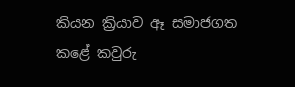කියන ක්‍රියාව ඈ සමාජගත කළේ කවුරු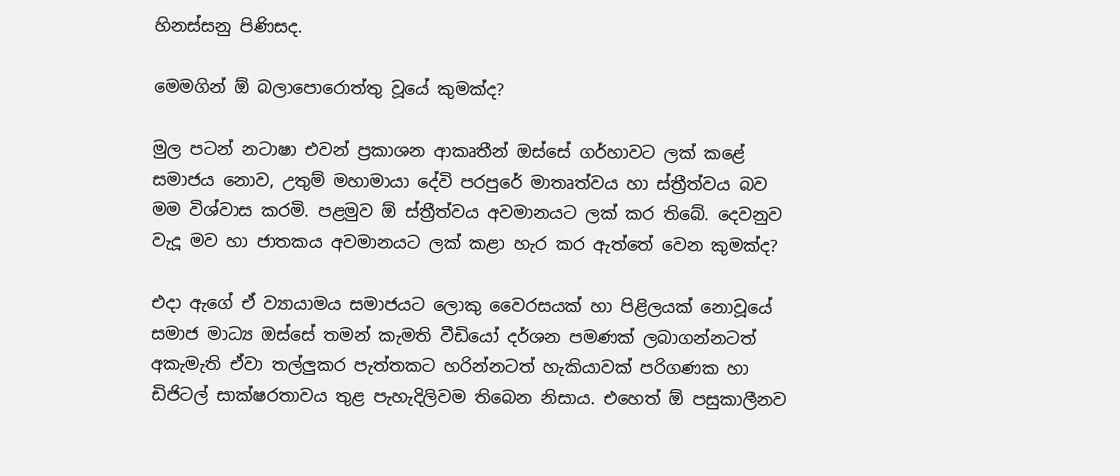හිනස්සනු පිණිසද.

මෙමගින් ඕ බලාපොරොත්තු වූයේ කුමක්ද?

මුල පටන් නටාෂා එවන් ප්‍රකාශන ආකෘතීන් ඔස්සේ ගර්හාවට ලක් කළේ සමාජය නොව, උතුම් මහාමායා දේවි පරපුරේ මාතෘත්වය හා ස්ත්‍රීත්වය බව මම විශ්වාස කරමි. පළමුව ඕ ස්ත්‍රීත්වය අවමානයට ලක් කර තිබේ. දෙවනුව වැදූ මව හා ජාතකය අවමානයට ලක් කළා හැර කර ඇත්තේ වෙන කුමක්ද?

එදා ඇගේ ඒ ව්‍යායාමය සමාජයට ලොකු වෛරසයක් හා පිළිලයක් නොවූයේ සමාජ මාධ්‍ය ඔස්සේ තමන් කැමති වීඩියෝ දර්ශන පමණක් ලබාගන්නටත් අකැමැති ඒවා තල්ලුකර පැත්තකට හරින්නටත් හැකියාවක් පරිගණක හා ඩිජිටල් සාක්ෂරතාවය තුළ පැහැදිලිවම තිබෙන නිසාය. එහෙත් ඕ පසුකාලීනව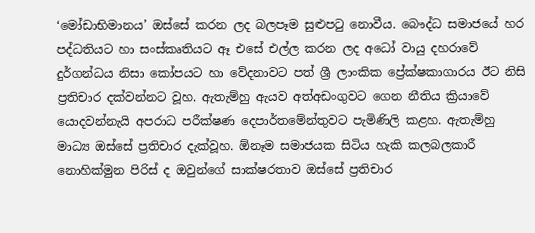‘මෝඩාභිමානය’ ඔස්සේ කරන ලද බලපෑම සුළුපටු නොවීය. බෞද්ධ සමාජයේ හර පද්ධතියට හා සංස්කෘතියට ඈ එසේ එල්ල කරන ලද අධෝ වායු දහරාවේ දුර්ගන්ධය නිසා කෝපයට හා වේදනාවට පත් ශ්‍රී ලාංකික ප්‍රේක්ෂකාගාරය ඊට නිසි ප්‍රතිචාර දක්වන්නට වූහ. ඇතැම්හු ඇයව අත්අඩංගුවට ගෙන නීතිය ක්‍රියාවේ යොදවන්නැයි අපරාධ පරීක්ෂණ දෙපාර්තමේන්තුවට පැමිණිලි කළහ. ඇතැම්හු මාධ්‍ය ඔස්සේ ප්‍රතිචාර දැක්වූහ. ඕනෑම සමාජයක සිටිය හැකි කලබලකාරී නොහික්මුන පිරිස් ද ඔවුන්ගේ සාක්ෂරතාව ඔස්සේ ප්‍රතිචාර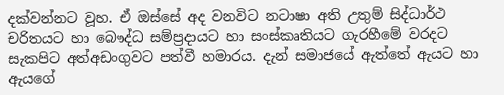දක්වන්නට වූහ. ඒ ඔස්සේ අද වනවිට නටාෂා අති උතුම් සිද්ධාර්ථ චරිතයට හා බෞද්ධ සම්ප්‍රදායට හා සංස්කෘතියට ගැරහීමේ වරදට සැකපිට අත්අඩංගුවට පත්වී හමාරය. දැන් සමාජයේ ඇත්තේ ඇයට හා ඇයගේ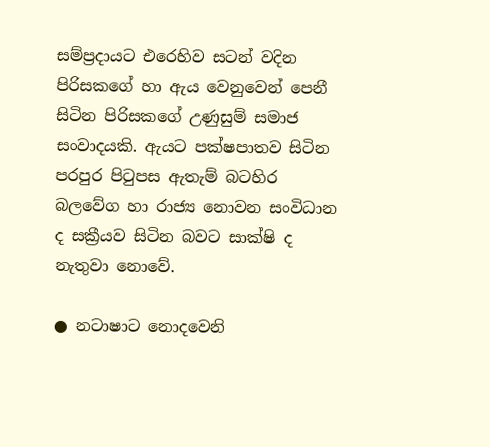සම්ප්‍රදායට එරෙහිව සටන් වදින පිරිසකගේ හා ඇය වෙනුවෙන් පෙනී සිටින පිරිසකගේ උණුසුම් සමාජ සංවාදයකි. ඇයට පක්ෂපාතව සිටින පරපුර පිටුපස ඇතැම් බටහිර බලවේග හා රාජ්‍ය නොවන සංවිධාන ද සක්‍රීයව සිටින බවට සාක්ෂි ද නැතුවා නොවේ.

● නටාෂාට නොදවෙනි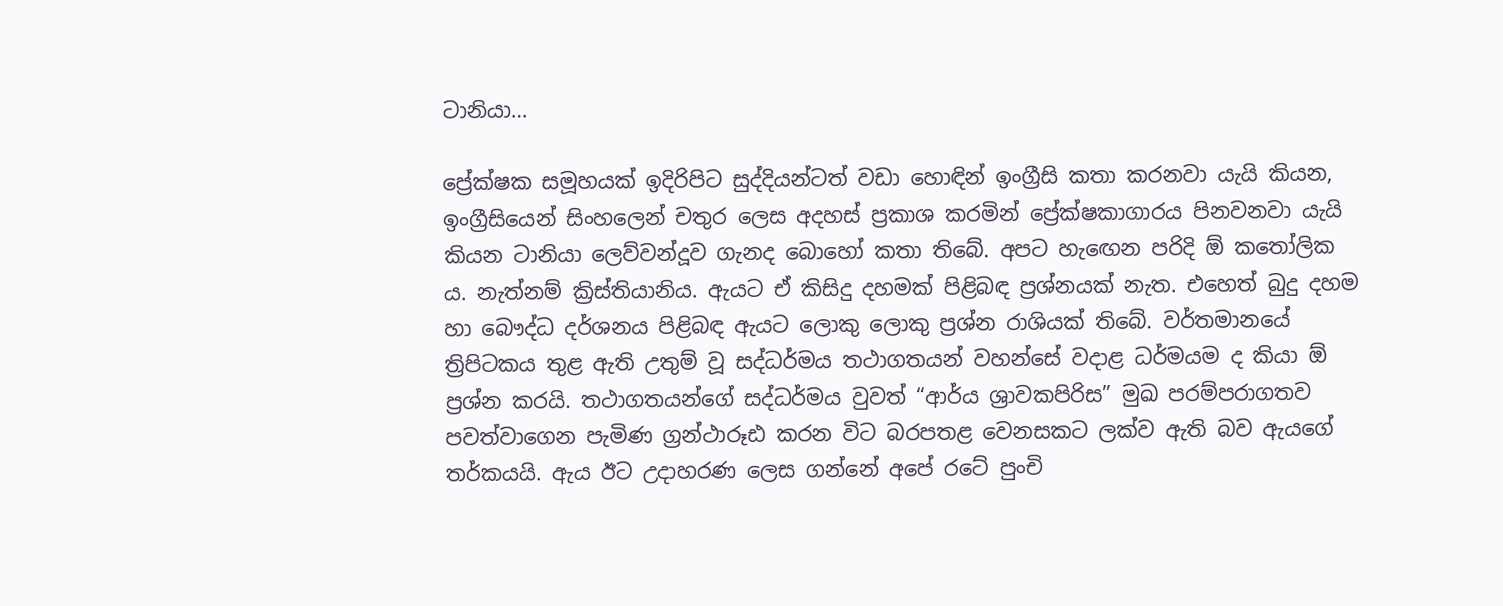ටානියා…

ප්‍රේක්ෂක සමූහයක් ඉදිරිපිට සුද්දියන්ටත් වඩා හොඳින් ඉංග්‍රීසි කතා කරනවා යැයි කියන, ඉංග්‍රීසියෙන් සිංහලෙන් චතුර ලෙස අදහස් ප්‍රකාශ කරමින් ප්‍රේක්ෂකාගාරය පිනවනවා යැයි කියන ටානියා ලෙව්වන්දූව ගැනද බොහෝ කතා තිබේ. අපට හැඟෙන පරිදි ඕ කතෝලික ය. නැත්නම් ක්‍රිස්තියානිය. ඇයට ඒ කිසිදු දහමක් පිළිබඳ ප්‍රශ්නයක් නැත. එහෙත් බුදු දහම හා බෞද්ධ දර්ශනය පිළිබඳ ඇයට ලොකු ලොකු ප්‍රශ්න රාශියක් තිබේ. වර්තමානයේ ත්‍රිපිටකය තුළ ඇති උතුම් වූ සද්ධර්මය තථාගතයන් වහන්සේ වදාළ ධර්මයම ද කියා ඕ ප්‍රශ්න කරයි. තථාගතයන්ගේ සද්ධර්මය වුවත් “ආර්ය ශ්‍රාවකපිරිස” මුඛ පරම්පරාගතව පවත්වාගෙන පැමිණ ග්‍රන්ථාරූඪ කරන විට බරපතළ වෙනසකට ලක්ව ඇති බව ඇයගේ තර්කයයි. ඇය ඊට උදාහරණ ලෙස ගන්නේ අපේ රටේ පුංචි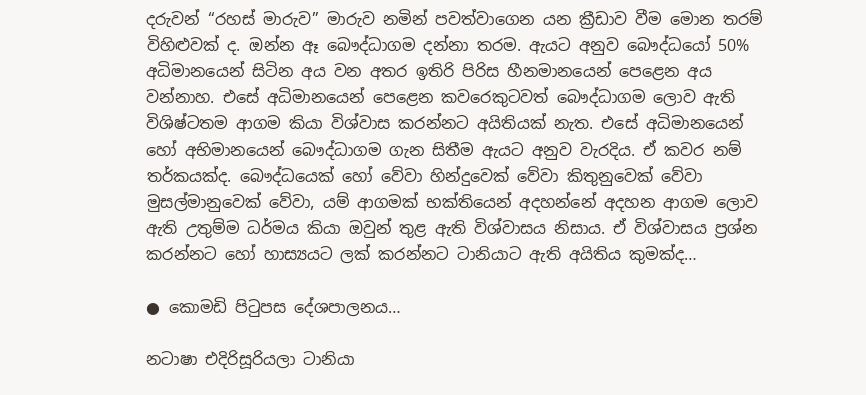දරුවන් “රහස් මාරුව” මාරුව නමින් පවත්වාගෙන යන ක්‍රීඩාව වීම මොන තරම් විහිළුවක් ද. ඔන්න ඈ බෞද්ධාගම දන්නා තරම. ඇයට අනුව බෞද්ධයෝ 50% අධිමානයෙන් සිටින අය වන අතර ඉතිරි පිරිස හීනමානයෙන් පෙළෙන අය වන්නාහ. එසේ අධිමානයෙන් පෙළෙන කවරෙකුටවත් බෞද්ධාගම ලොව ඇති විශිෂ්ටතම ආගම කියා විශ්වාස කරන්නට අයිතියක් නැත. එසේ අධිමානයෙන් හෝ අභිමානයෙන් බෞද්ධාගම ගැන සිතීම ඇයට අනුව වැරදිය. ඒ කවර නම් තර්කයක්ද. බෞද්ධයෙක් හෝ වේවා හින්දුවෙක් වේවා කිතුනුවෙක් වේවා මුසල්මානුවෙක් වේවා, යම් ආගමක් භක්තියෙන් අදහන්නේ අදහන ආගම ලොව ඇති උතුම්ම ධර්මය කියා ඔවුන් තුළ ඇති විශ්වාසය නිසාය. ඒ විශ්වාසය ප්‍රශ්න කරන්නට හෝ හාස්‍යයට ලක් කරන්නට ටානියාට ඇති අයිතිය කුමක්ද…

● කොමඩි පිටුපස දේශපාලනය…

නටාෂා එදිරිසූරියලා ටානියා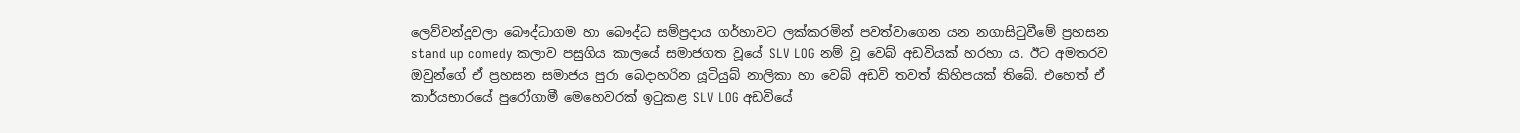ලෙව්වන්දූවලා බෞද්ධාගම හා බෞද්ධ සම්ප්‍රදාය ගර්හාවට ලක්කරමින් පවත්වාගෙන යන නගාසිටුවීමේ ප්‍රහසන stand up comedy කලාව පසුගිය කාලයේ සමාජගත වූයේ SLV LOG නම් වූ වෙබ් අඩවියක් හරහා ය. ඊට අමතරව ඔවුන්ගේ ඒ ප්‍රහසන සමාජය පුරා බෙදාහරින යූටියුබ් නාලිකා හා වෙබ් අඩවි තවත් කිහිපයක් තිබේ. එහෙත් ඒ කාර්යභාරයේ පුරෝගාමී මෙහෙවරක් ඉටුකළ SLV LOG අඩවියේ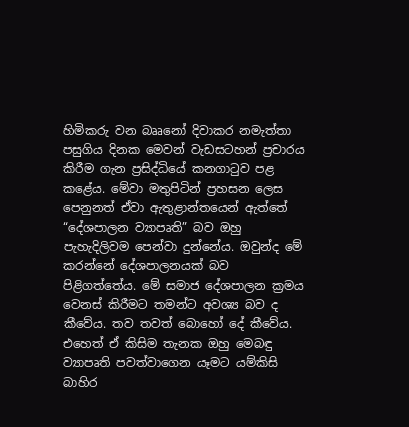හිමිකරු වන බෲනෝ දිවාකර නමැත්තා පසුගිය දිනක මෙවන් වැඩසටහන් ප්‍රචාරය කිරීම ගැන ප්‍රසිද්ධියේ කනගාටුව පළ කළේය. මේවා මතුපිටින් ප්‍රහසන ලෙස පෙනුනත් ඒවා ඇතුළාන්තයෙන් ඇත්තේ “දේශපාලන ව්‍යාපෘති” බව ඔහු පැහැදිලිවම පෙන්වා දුන්නේය. ඔවුන්ද මේ කරන්නේ දේශපාලනයක් බව පිළිගත්තේය. මේ සමාජ දේශපාලන ක්‍රමය වෙනස් කිරීමට තමන්ට අවශ්‍ය බව ද කීවේය. තව තවත් බොහෝ දේ කීවේය. එහෙත් ඒ කිසිම තැනක ඔහු මෙබඳු ව්‍යාපෘති පවත්වාගෙන යෑමට යම්කිසි බාහිර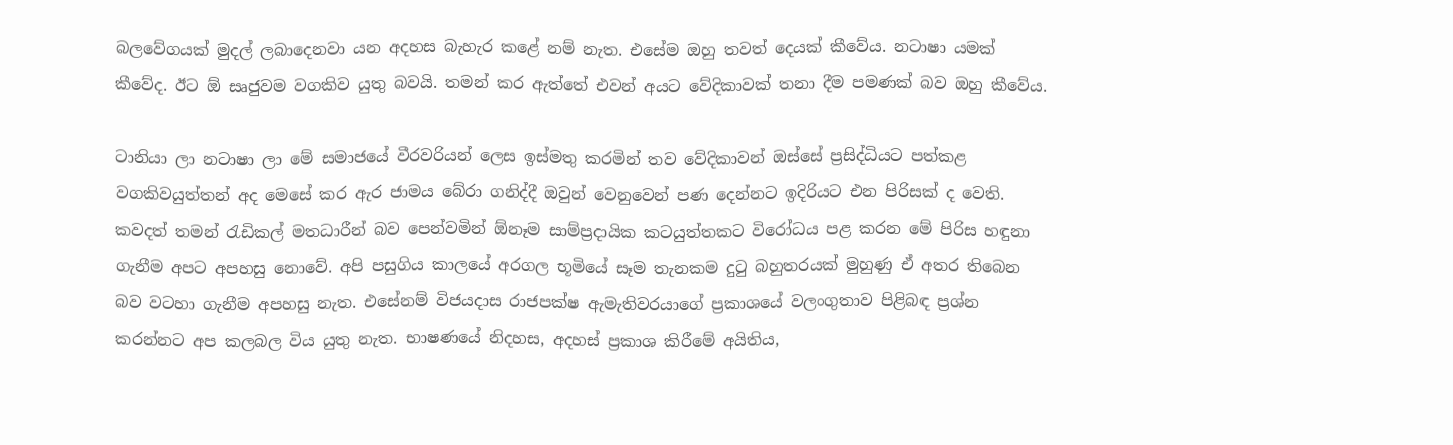බලවේගයක් මුදල් ලබාදෙනවා යන අදහස බැහැර කළේ නම් නැත. එසේම ඔහු තවත් දෙයක් කීවේය. නටාෂා යමක් කීවේද. ඊට ඕ සෘජුවම වගකිව යුතු බවයි. තමන් කර ඇත්තේ එවන් අයට වේදිකාවක් තනා දීම පමණක් බව ඔහු කීවේය.

ටානියා ලා නටාෂා ලා මේ සමාජයේ වීරවරියන් ලෙස ඉස්මතු කරමින් තව වේදිකාවන් ඔස්සේ ප්‍රසිද්ධියට පත්කළ වගකිවයුත්තන් අද මෙසේ කර ඇර ජාමය බේරා ගනිද්දී ඔවුන් වෙනුවෙන් පණ දෙන්නට ඉදිරියට එන පිරිසක් ද වෙති. කවදත් තමන් රැඩිකල් මතධාරීන් බව පෙන්වමින් ඕනෑම සාම්ප්‍රදායික කටයුත්තකට විරෝධය පළ කරන මේ පිරිස හඳුනා ගැනීම අපට අපහසු නොවේ. අපි පසුගිය කාලයේ අරගල භූමියේ සෑම තැනකම දුටු බහුතරයක් මුහුණු ඒ අතර තිබෙන බව වටහා ගැනීම අපහසු නැත. එසේනම් විජයදාස රාජපක්ෂ ඇමැතිවරයාගේ ප්‍රකාශයේ වලංගුතාව පිළිබඳ ප්‍රශ්න කරන්නට අප කලබල විය යුතු නැත. භාෂණයේ නිදහස, අදහස් ප්‍රකාශ කිරීමේ අයිතිය,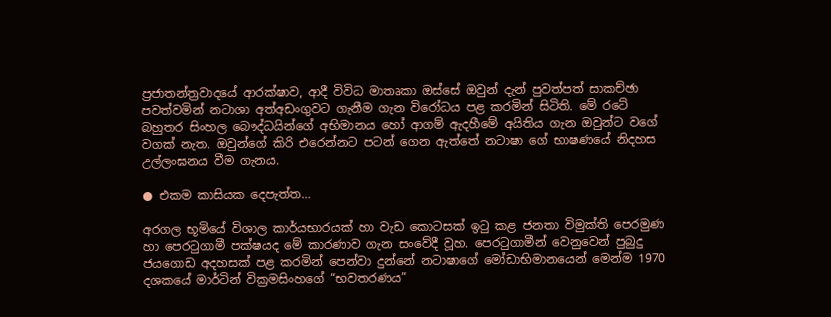ප්‍රජාතන්ත්‍රවාදයේ ආරක්ෂාව, ආදී විවිධ මාතෘකා ඔස්සේ ඔවුන් දැන් පුවත්පත් සාකච්ඡා පවත්වමින් නටාශා අත්අඩංගුවට ගැනීම ගැන විරෝධය පළ කරමින් සිටිති. මේ රටේ බහුතර සිංහල බෞද්ධයින්ගේ අභිමානය හෝ ආගම් ඇදහීමේ අයිතිය ගැන ඔවුන්ට වගේ වගක් නැත. ඔවුන්ගේ කිරි එරෙන්නට පටන් ගෙන ඇත්තේ නටාෂා ගේ භාෂණයේ නිදහස උල්ලංඝනය වීම ගැනය.

● එකම කාසියක දෙපැත්ත…

අරගල භූමියේ විශාල කාර්යභාරයක් හා වැඩ කොටසක් ඉටු කළ ජනතා විමුක්ති පෙරමුණ හා පෙරටුගාමී පක්ෂයද මේ කාරණාව ගැන සංවේදී වූහ. පෙරටුගාමීන් වෙනුවෙන් පුබුදු ජයගොඩ අදහසක් පළ කරමින් පෙන්වා දුන්නේ නටාෂාගේ මෝඩාභිමානයෙන් මෙන්ම 1970 දශකයේ මාර්ටින් වික්‍රමසිංහගේ “භවතරණය”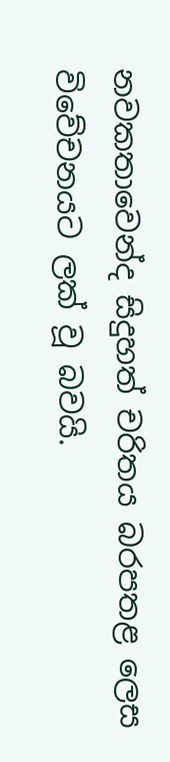නවකතාවෙන්ද සිදුහත් චරිතය බරපතළ ලෙස විවේචනයට ලක් වූ බවයි.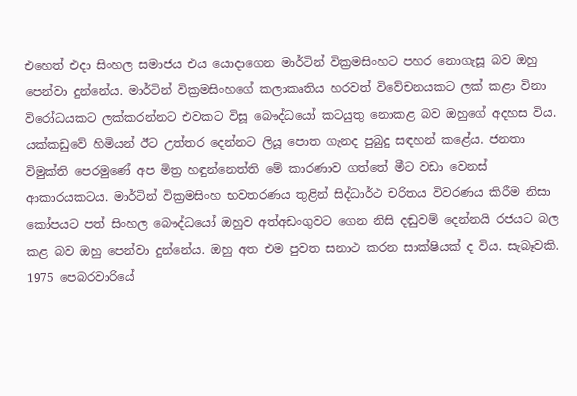එහෙත් එදා සිංහල සමාජය එය යොදාගෙන මාර්ටින් වික්‍රමසිංහට පහර නොගැසූ බව ඔහු පෙන්වා දුන්නේය. මාර්ටින් වික්‍රමසිංහගේ කලාකෘතිය හරවත් විවේචනයකට ලක් කළා විනා විරෝධයකට ලක්කරන්නට එවකට විසූ බෞද්ධයෝ කටයුතු නොකළ බව ඔහුගේ අදහස විය. යක්කඩුවේ හිමියන් ඊට උත්තර දෙන්නට ලියූ පොත ගැනද පුබුදු සඳහන් කළේය. ජනතා විමුක්ති පෙරමුණේ අප මිත්‍ර හඳුන්නෙත්ති මේ කාරණාව ගත්තේ මීට වඩා වෙනස් ආකාරයකටය. මාර්ටින් වික්‍රමසිංහ භවතරණය තුළින් සිද්ධාර්ථ චරිතය විවරණය කිරීම නිසා කෝපයට පත් සිංහල බෞද්ධයෝ ඔහුව අත්අඩංගුවට ගෙන නිසි දඬුවම් දෙන්නයි රජයට බල කළ බව ඔහු පෙන්වා දුන්නේය. ඔහු අත එම පුවත සනාථ කරන සාක්ෂියක් ද විය. සැබෑවකි. 1975 පෙබරවාරියේ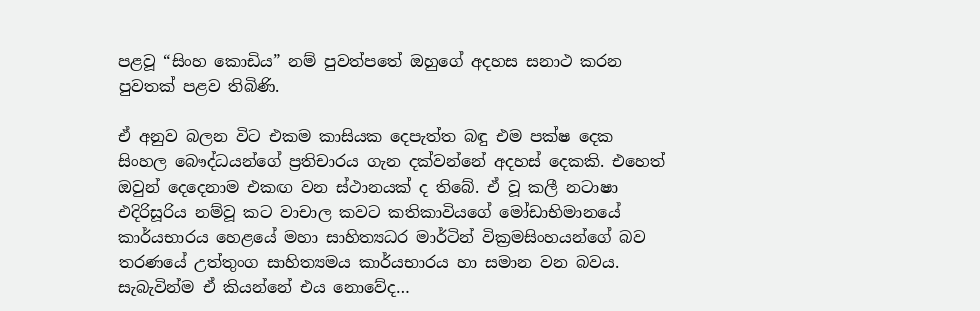පළවූ “සිංහ කොඩිය” නම් පුවත්පතේ ඔහුගේ අදහස සනාථ කරන පුවතක් පළව තිබිණි.

ඒ අනුව බලන විට එකම කාසියක දෙපැත්ත බඳු එම පක්ෂ දෙක සිංහල බෞද්ධයන්ගේ ප්‍රතිචාරය ගැන දක්වන්නේ අදහස් දෙකකි. එහෙත් ඔවුන් දෙදෙනාම එකඟ වන ස්ථානයක් ද තිබේ. ඒ වූ කලී නටාෂා එදිරිසූරිය නම්වූ කට වාචාල කවට කතිකාවියගේ මෝඩාභිමානයේ කාර්යභාරය හෙළයේ මහා සාහිත්‍යධර මාර්ටින් වික්‍රමසිංහයන්ගේ බව තරණයේ උත්තුංග සාහිත්‍යමය කාර්යභාරය හා සමාන වන බවය. සැබැවින්ම ඒ කියන්නේ එය නොවේද…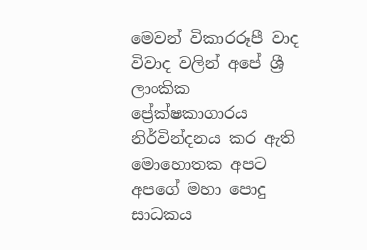මෙවන් විකාරරූපී වාද විවාද වලින් අපේ ශ්‍රී ලාංකික ප්‍රේක්ෂකාගාරය නිර්වින්දනය කර ඇති මොහොතක අපට අපගේ මහා පොදු සාධකය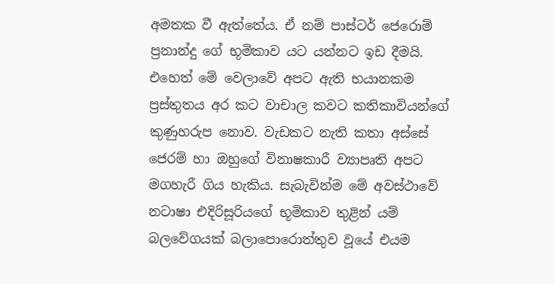අමතක වී ඇත්තේය. ඒ නම් පාස්ටර් ජෙරොම් ප්‍රනාන්දු ගේ භූමිකාව යට යන්නට ඉඩ දීමයි. එහෙත් මේ වෙලාවේ අපට ඇති භයානකම ප්‍රස්තුතය අර කට වාචාල කවට කතිකාවියන්ගේ කුණුහරුප නොව. වැඩකට නැති කතා අස්සේ ජෙරම් හා ඔහුගේ විනාෂකාරී ව්‍යාපෘති අපට මගහැරී ගිය හැකිය. සැබැවින්ම මේ අවස්ථාවේ නටාෂා එදිරිසූරියගේ භූමිකාව තුළින් යම් බලවේගයක් බලාපොරොත්තුව වූයේ එයම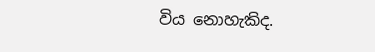විය නොහැකිද.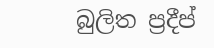බුලිත ප්‍රදීප්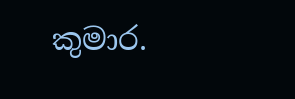කුමාර.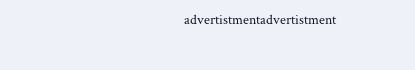advertistmentadvertistment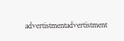advertistmentadvertistment